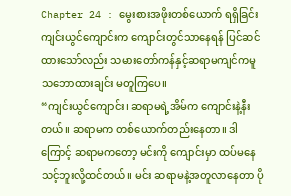Chapter 24 : မွေးစားအဖိုးတစ်ယောက် ရရှိခြင်း
ကျင်းယွင်ကျောင်းက ကျောင်းတွင်သာနေရန် ပြင်ဆင်ထားသော်လည်း သမားတော်ကန်နှင့်ဆရာမကျင်ကမူ သဘောထားချင်း မတူကြပေ။
“ကျင်းယွင်ကျောင်း၊ ဆရာမရဲ့အိမ်က ကျောင်းနဲ့နီးတယ်။ ဆရာမက တစ်ယောက်တည်းနေတာ။ ဒါကြောင့် ဆရာမကတော့ မင်းကို ကျောင်းမှာ ထပ်မနေသင့်ဘူးလို့ထင်တယ်။ မင်း ဆရာမနဲ့အတူလာနေတာ ပို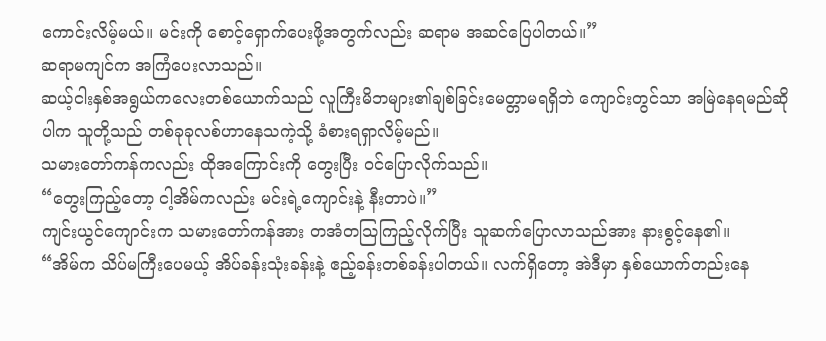ကောင်းလိမ့်မယ်။ မင်းကို စောင့်ရှောက်ပေးဖို့အတွက်လည်း ဆရာမ အဆင်ပြေပါတယ်။”
ဆရာမကျင်က အကြံပေးလာသည်။
ဆယ့်ငါးနှစ်အရွယ်ကလေးတစ်ယောက်သည် လူကြီးမိဘများ၏ချစ်ခြင်းမေတ္တာမရရှိဘဲ ကျောင်းတွင်သာ အမြဲနေရမည်ဆိုပါက သူတို့သည် တစ်ခုခုလစ်ဟာနေသကဲ့သို့ ခံစားရရှာလိမ့်မည်။
သမားတော်ကန်ကလည်း ထိုအကြောင်းကို တွေးပြီး ဝင်ပြောလိုက်သည်။
“တွေးကြည့်တော့ ငါ့အိမ်ကလည်း မင်းရဲ့ကျောင်းနဲ့ နီးတာပဲ။”
ကျင်းယွင်ကျောင်းက သမားတော်ကန်အား တအံတသြကြည့်လိုက်ပြီး သူဆက်ပြောလာသည်အား နားစွင့်နေ၏။
“အိမ်က သိပ်မကြီးပေမယ့် အိပ်ခန်းသုံးခန်းနဲ့ ဧည့်ခန်းတစ်ခန်းပါတယ်။ လက်ရှိတော့ အဲဒီမှာ နှစ်ယောက်တည်းနေ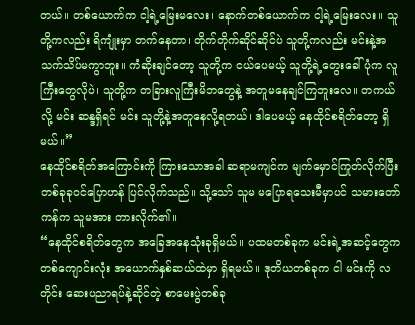တယ်။ တစ်ယောက်က ငါ့ရဲ့မြေးမလေး၊ နောက်တစ်ယောက်က ငါ့ရဲ့မြေးလေး။ သူတို့ကလည်း ရိကျုံးမှာ တက်နေတာ၊ တိုက်တိုက်ဆိုင်ဆိုင်ပဲ သူတို့ကလည်း မင်းနဲ့အသက်သိပ်မကွာဘူး။ ကံဆိုးချင်တော့ သူတို့က ငယ်ပေမယ့် သူတို့ရဲ့တွေးခေါ်ပုံက လူကြီးတွေလိုပဲ၊ သူတို့က တခြားလူကြီးမိဘတွေနဲ့ အတူမနေချင်ကြဘူးလေ။ တကယ်လို့ မင်း ဆန္ဒရှိရင် မင်း သူတို့နဲ့အတူနေလို့ရတယ်၊ ဒါပေမယ့် နေထိုင်စရိတ်တော့ ရှိမယ်။”
နေထိုင်စရိတ်အကြောင်းကို ကြားသောအခါ ဆရာမကျင်က မျက်မှောင်ကြုတ်လိုက်ပြီး တစ်ခုခုဝင်ပြောဟန် ပြင်လိုက်သည်။ သို့သော် သူမ မပြောရသေးမီမှာပင် သမားတော်ကန်က သူမအား တားလိုက်၏။
“နေထိုင်စရိတ်တွေက အခြေအနေသုံးခုရှိမယ်။ ပထမတစ်ခုက မင်းရဲ့အဆင့်တွေက တစ်ကျောင်းလုံး အယောက်နှစ်ဆယ်ထဲမှာ ရှိရမယ်။ ဒုတိယတစ်ခုက ငါ မင်းကို လတိုင်း ဆေးပညာရပ်နဲ့ဆိုင်တဲ့ စာမေးပွဲတစ်ခု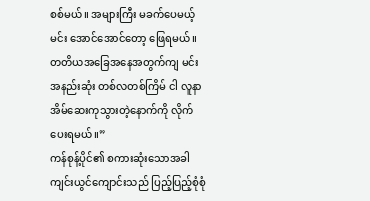စစ်မယ်။ အများကြီး မခက်ပေမယ့် မင်း အောင်အောင်တော့ ဖြေရမယ်။ တတိယအခြေအနေအတွက်ကျ မင်း အနည်းဆုံး တစ်လတစ်ကြိမ် ငါ လူနာအိမ်ဆေးကုသွားတဲ့နောက်ကို လိုက်ပေးရမယ်။”
ကန်စုန့်ပိုင်၏ စကားဆုံးသောအခါ ကျင်းယွင်ကျောင်းသည် ပြည့်ပြည့်စုံစုံ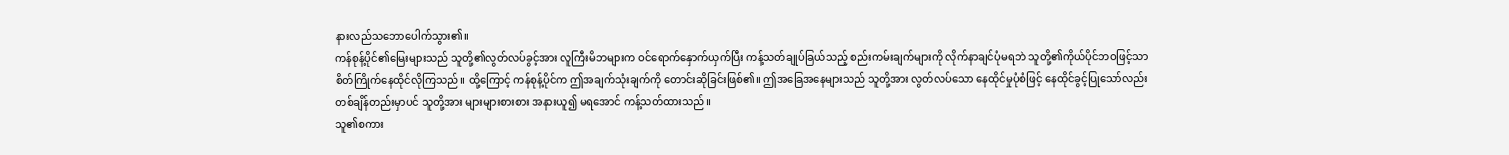နားလည်သဘောပေါက်သွား၏။
ကန်စုန့်ပိုင်၏မြေးများသည် သူတို့၏လွတ်လပ်ခွင့်အား လူကြီးမိဘများက ဝင်ရောက်နှောက်ယှက်ပြီး ကန့်သတ်ချုပ်ခြယ်သည့် စည်းကမ်းချက်များကို လိုက်နာချင်ပုံမရဘဲ သူတို့၏ကိုယ်ပိုင်ဘဝဖြင့်သာ စိတ်ကြိုက်နေထိုင်လိုကြသည်။ ထို့ကြောင့် ကန်စုန့်ပိုင်က ဤအချက်သုံးချက်ကို တောင်းဆိုခြင်းဖြစ်၏။ ဤအခြေအနေများသည် သူတို့အား လွတ်လပ်သော နေထိုင်မှုပုံစံဖြင့် နေထိုင်ခွင့်ပြုသော်လည်း တစ်ချိန်တည်းမှာပင် သူတို့အား များများစားစား အနားယူ၍ မရအောင် ကန့်သတ်ထားသည်။
သူ၏စကား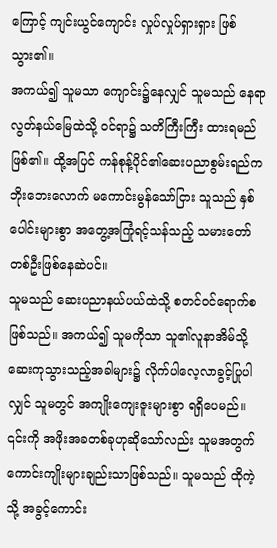ကြောင့် ကျင်းယွင်ကျောင်း လှုပ်လှုပ်ရှားရှား ဖြစ်သွား၏။
အကယ်၍ သူမသာ ကျောင်း၌နေလျှင် သူမသည် နေရာလွတ်နယ်မြေထဲသို့ ဝင်ရာ၌ သတိကြီးကြီး ထားရမည်ဖြစ်၏။ ထို့အပြင် ကန်စုန့်ပိုင်၏ဆေးပညာစွမ်းရည်က ဘိုးဘေးလောက် မကောင်းမွန်သော်ငြား သူသည် နှစ်ပေါင်းများစွာ အတွေ့အကြုံရင့်သန်သည့် သမားတော်တစ်ဦးဖြစ်နေဆဲပင်။
သူမသည် ဆေးပညာနယ်ပယ်ထဲသို့ စတင်ဝင်ရောက်စဖြစ်သည်။ အကယ်၍ သူမကိုသာ သူ၏လူနာအိမ်သို့ ဆေးကုသွားသည့်အခါများ၌ လိုက်ပါလေ့လာခွင့်ပြုပါလျှင် သူမတွင် အကျိုးကျေးဇူးများစွာ ရရှိပေမည်။
၎င်းကို အဖိုးအခတစ်ခုဟုဆိုသော်လည်း သူမအတွက် ကောင်းကျိုးများချည်းသာဖြစ်သည်။ သူမသည် ထိုကဲ့သို့ အခွင့်ကောင်း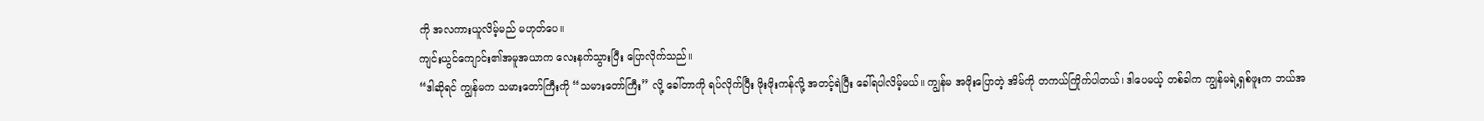ကို အလကားယူလိမ့်မည် မဟုတ်ပေ။
ကျင်းယွင်ကျောင်း၏အမူအယာက လေးနက်သွားပြီး ပြောလိုက်သည်။
“ဒါဆိုရင် ကျွန်မက သမားတော်ကြီးကို “သမားတော်ကြီး” လို့ ခေါ်တာကို ရပ်လိုက်ပြီး ဖိုးဖိုးကန်လို့ အတင့်ရဲပြီး ခေါ်ရပါလိမ့်မယ်။ ကျွန်မ အဖိုးပြောတဲ့ အိမ်ကို တကယ်ကြိုက်ပါတယ်၊ ဒါပေမယ့် တစ်ခါက ကျွန်မရဲ့ရှစ်ဖူးက ဘယ်အ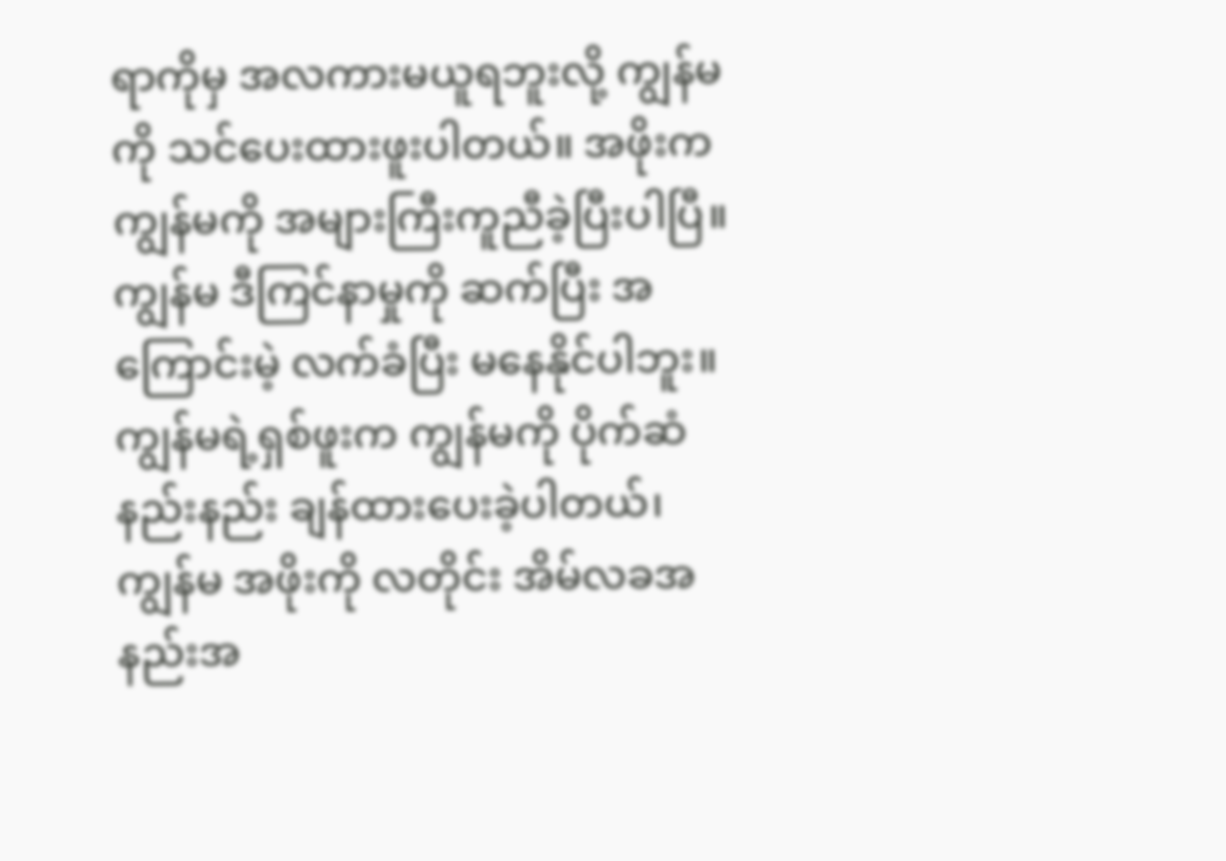ရာကိုမှ အလကားမယူရဘူးလို့ ကျွန်မကို သင်ပေးထားဖူးပါတယ်။ အဖိုးက ကျွန်မကို အများကြီးကူညီခဲ့ပြီးပါပြီ။ ကျွန်မ ဒီကြင်နာမှုကို ဆက်ပြီး အကြောင်းမဲ့ လက်ခံပြီး မနေနိုင်ပါဘူး။ ကျွန်မရဲ့ရှစ်ဖူးက ကျွန်မကို ပိုက်ဆံနည်းနည်း ချန်ထားပေးခဲ့ပါတယ်၊ ကျွန်မ အဖိုးကို လတိုင်း အိမ်လခအနည်းအ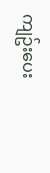ကျဥ်းပေး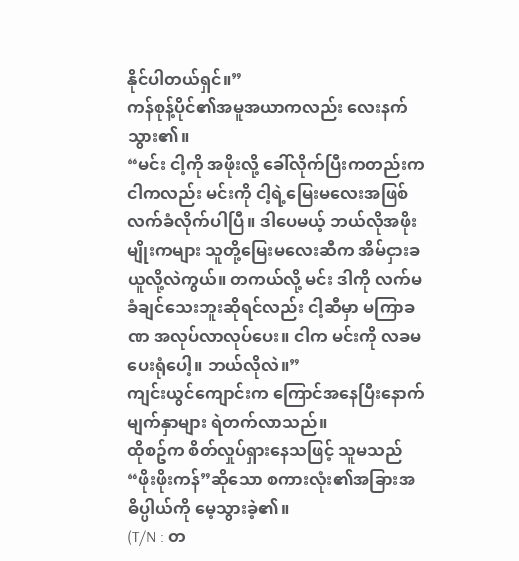နိုင်ပါတယ်ရှင်။”
ကန်စုန့်ပိုင်၏အမူအယာကလည်း လေးနက်သွား၏။
“မင်း ငါ့ကို အဖိုးလို့ ခေါ်လိုက်ပြီးကတည်းက ငါကလည်း မင်းကို ငါ့ရဲ့မြေးမလေးအဖြစ် လက်ခံလိုက်ပါပြီ။ ဒါပေမယ့် ဘယ်လိုအဖိုးမျိုးကများ သူတို့မြေးမလေးဆီက အိမ်ငှားခ ယူလို့လဲကွယ်။ တကယ်လို့ မင်း ဒါကို လက်မခံချင်သေးဘူးဆိုရင်လည်း ငါ့ဆီမှာ မကြာခဏ အလုပ်လာလုပ်ပေး။ ငါက မင်းကို လခမပေးရုံပေါ့။ ဘယ်လိုလဲ။”
ကျင်းယွင်ကျောင်းက ကြောင်အနေပြီးနောက် မျက်နှာများ ရဲတက်လာသည်။
ထိုစဥ်က စိတ်လှုပ်ရှားနေသဖြင့် သူမသည် “ဖိုးဖိုးကန်”ဆိုသော စကားလုံး၏အခြားအဓိပ္ပါယ်ကို မေ့သွားခဲ့၏။
(T/N : တ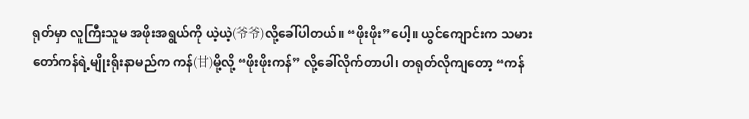ရုတ်မှာ လူကြီးသူမ အဖိုးအရွယ်ကို ယဲ့ယဲ့(爷爷)လို့ခေါ်ပါတယ်။ “ဖိုးဖိုး”ပေါ့။ ယွင်ကျောင်းက သမားတော်ကန်ရဲ့မျိုးရိုးနာမည်က ကန်(甘)မို့လို့ “ဖိုးဖိုးကန်” လို့ခေါ်လိုက်တာပါ၊ တရုတ်လိုကျတော့ “ကန်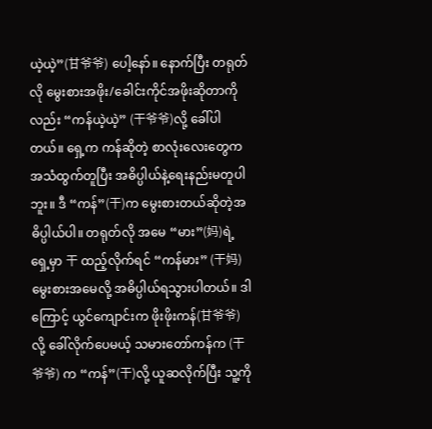ယဲ့ယဲ့”(甘爷爷) ပေါ့နော်။ နောက်ပြီး တရုတ်လို မွေးစားအဖိုး/ခေါင်းကိုင်အဖိုးဆိုတာကိုလည်း “ကန်ယဲ့ယဲ့” (干爷爷)လို့ ခေါ်ပါတယ်။ ရှေ့က ကန်ဆိုတဲ့ စာလုံးလေးတွေက အသံထွက်တူပြီး အဓိပ္ပါယ်နဲ့ရေးနည်းမတူပါဘူး။ ဒီ “ကန်”(干)က မွေးစားတယ်ဆိုတဲ့အဓိပ္ပါယ်ပါ။ တရုတ်လို အမေ “မား”(妈)ရဲ့ ရှေ့မှာ 干 ထည့်လိုက်ရင် “ကန်မား” (干妈) မွေးစားအမေလို့ အဓိပ္ပါယ်ရသွားပါတယ်။ ဒါကြောင့် ယွင်ကျောင်းက ဖိုးဖိုးကန်(甘爷爷) လို့ ခေါ်လိုက်ပေမယ့် သမားတော်ကန်က (干爷爷) က “ကန်”(干)လို့ ယူဆလိုက်ပြီး သူ့ကို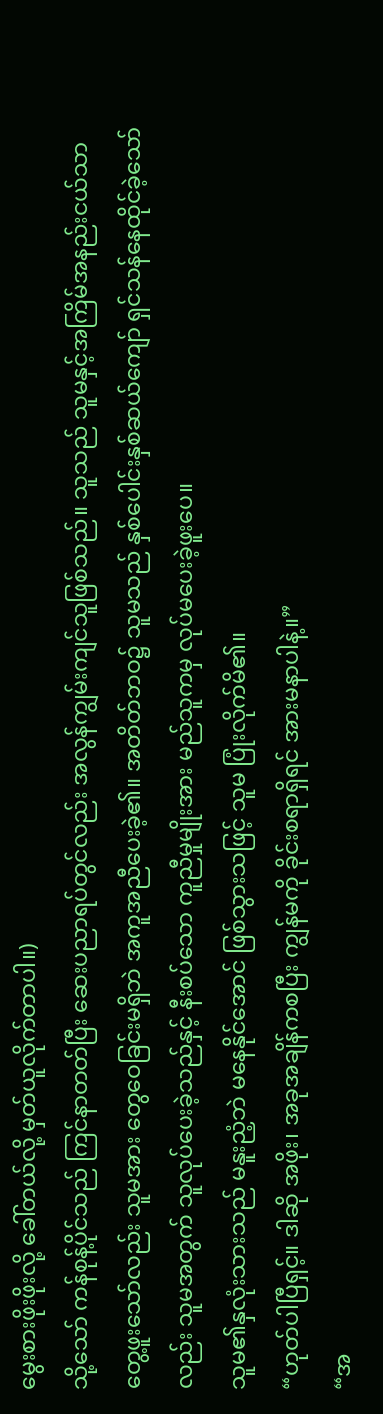မွေးစားဖိုးဖိုးလို့ ခေါ်တယ်လို့ မှတ်ယူလိုက်တာပါ။)
သို့သော် ကန်စုန့်ပိုင်သည် ကြင်နာတတ်ပြီး ဆေးပညာရပ်တွင်လည်း အလွန်ကျွမ်းကျင်သူဖြစ်သည်။ သူသည် သူမနှင့်အကြိမ်အနည်းငယ်သာ တွေ့ဖူးသော်လည်း သူမအား တွေဝေခြင်းမရှိဘဲ အကူအညီပေးခဲ့၏။ အတိတ်ဘဝ၌ သူမသည် နှစ်ပေါင်းနှစ်ဆယ်ကျော် ရှင်သန်နေထိုင်ခဲ့သော်လည်း သူမအတွက် သူလုပ်ပေးခဲ့သည်နှင့် နီးစပ်သော ကူညီမှုမျိုးအား မည်သူကမှ လုပ်မပေးခဲ့ဖူးပေ။
သူမ၏နှလုံးသားသည် မနူးညံ့ဘဲ မနေနိုင်အောင် ဖြစ်သွားသဖြင့် သူမ ပြုံးလိုက်မိ၏။
“ဟုတ်ပါပြီရှင့်။ ဒါဆို အဖိုး၊ အခုအချိန်ကစပြီး ကျွန်မကို ခိုင်းစရာရှိရင် အားမနာပါနဲ့။”
“အ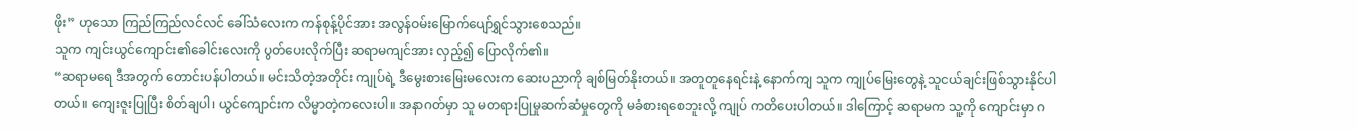ဖိုး” ဟုသော ကြည်ကြည်လင်လင် ခေါ်သံလေးက ကန်စုန့်ပိုင်အား အလွန်ဝမ်းမြောက်ပျော်ရွှင်သွားစေသည်။
သူက ကျင်းယွင်ကျောင်း၏ခေါင်းလေးကို ပွတ်ပေးလိုက်ပြီး ဆရာမကျင်အား လှည့်၍ ပြောလိုက်၏။
“ဆရာမရေ ဒီအတွက် တောင်းပန်ပါတယ်။ မင်းသိတဲ့အတိုင်း ကျုပ်ရဲ့ ဒီမွေးစားမြေးမလေးက ဆေးပညာကို ချစ်မြတ်နိုးတယ်။ အတူတူနေရင်းနဲ့ နောက်ကျ သူက ကျုပ်မြေးတွေနဲ့ သူငယ်ချင်းဖြစ်သွားနိုင်ပါတယ်။ ကျေးဇူးပြုပြီး စိတ်ချပါ၊ ယွင်ကျောင်းက လိမ္မာတဲ့ကလေးပါ။ အနာဂတ်မှာ သူ မတရားပြုမှုဆက်ဆံမှုတွေကို မခံစားရစေဘူးလို့ ကျုပ် ကတိပေးပါတယ်။ ဒါကြောင့် ဆရာမက သူ့ကို ကျောင်းမှာ ဂ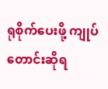ရုစိုက်ပေးဖို့ ကျုပ် တောင်းဆိုရ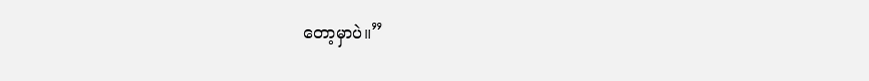တော့မှာပဲ။”